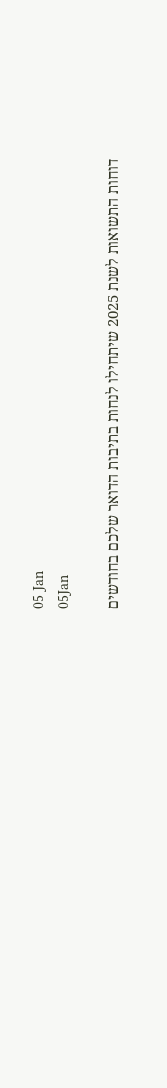05 Jan
05Jan

דוחות התשואות לשנת 2025 שיתחילו לנחות בתיבות הדואר שלכם בחודשים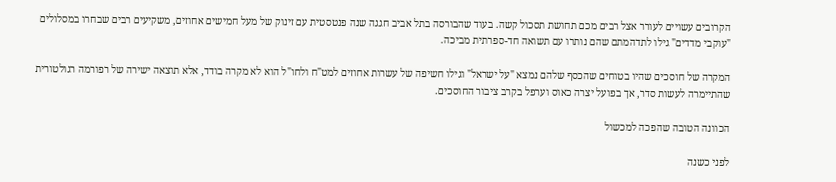הקרובים עשויים לעורר אצל רבים מכם תחושת תסכול קשה. בעוד שהבורסה בתל אביב חגגה שנה פנטסטית עם זינוק של מעל חמישים אחוזים, משקיעים רבים שבחרו במסלולים "עוקבי מדדים" גילו לתדהמתם שהם נותרו עם תשואה חד-ספרתית מביכה.

המקרה של חוסכים שהיו בטוחים שהכסף שלהם נמצא "על ישראל" וגילו חשיפה של עשרות אחוזים למט"ח ולחו"ל הוא לא מקרה בודד, אלא תוצאה ישירה של רפורמה רגולטורית שהתיימרה לעשות סדר, אך בפועל יצרה כאוס וערפל בקרב ציבור החוסכים.

הכוונה הטובה שהפכה למכשול

לפני כשנה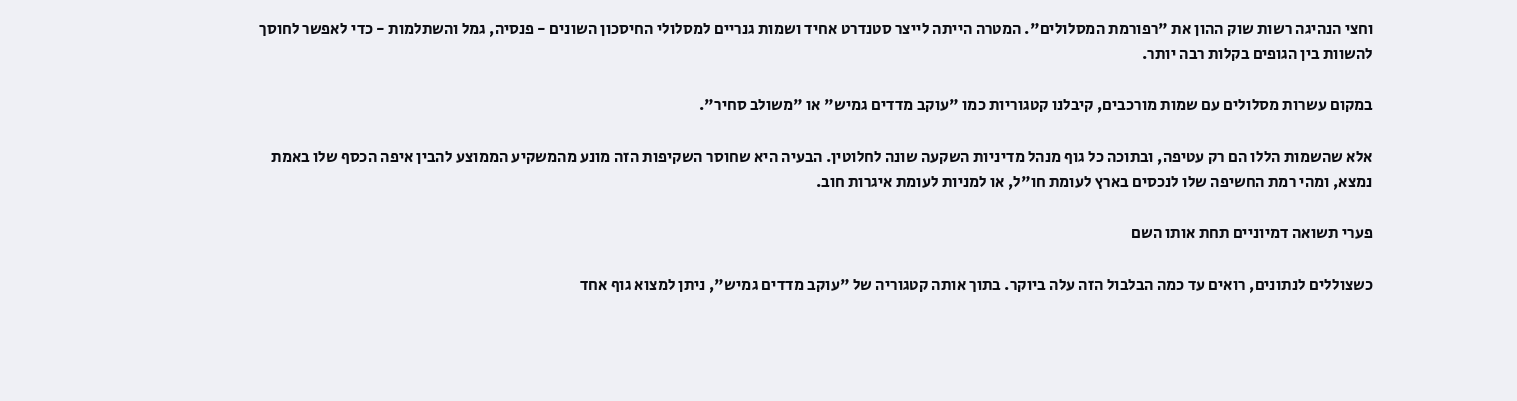וחצי הנהיגה רשות שוק ההון את "רפורמת המסלולים". המטרה הייתה לייצר סטנדרט אחיד ושמות גנריים למסלולי החיסכון השונים - פנסיה, גמל והשתלמות - כדי לאפשר לחוסך להשוות בין הגופים בקלות רבה יותר.

במקום עשרות מסלולים עם שמות מורכבים, קיבלנו קטגוריות כמו "עוקב מדדים גמיש" או "משולב סחיר".

אלא שהשמות הללו הם רק עטיפה, ובתוכה כל גוף מנהל מדיניות השקעה שונה לחלוטין. הבעיה היא שחוסר השקיפות הזה מונע מהמשקיע הממוצע להבין איפה הכסף שלו באמת נמצא, ומהי רמת החשיפה שלו לנכסים בארץ לעומת חו"ל, או למניות לעומת איגרות חוב.

פערי תשואה דמיוניים תחת אותו השם

כשצוללים לנתונים, רואים עד כמה הבלבול הזה עלה ביוקר. בתוך אותה קטגוריה של "עוקב מדדים גמיש", ניתן למצוא גוף אחד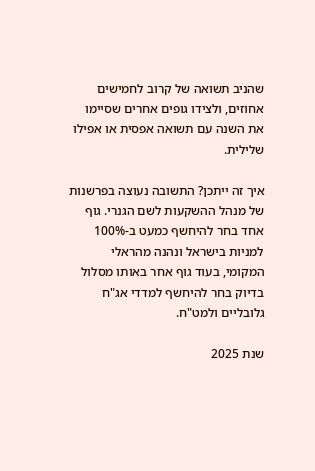שהניב תשואה של קרוב לחמישים אחוזים, ולצידו גופים אחרים שסיימו את השנה עם תשואה אפסית או אפילו שלילית.

איך זה ייתכן? התשובה נעוצה בפרשנות של מנהל ההשקעות לשם הגנרי. גוף אחד בחר להיחשף כמעט ב-100% למניות בישראל ונהנה מהראלי המקומי, בעוד גוף אחר באותו מסלול בדיוק בחר להיחשף למדדי אג"ח גלובליים ולמט"ח.

שנת 2025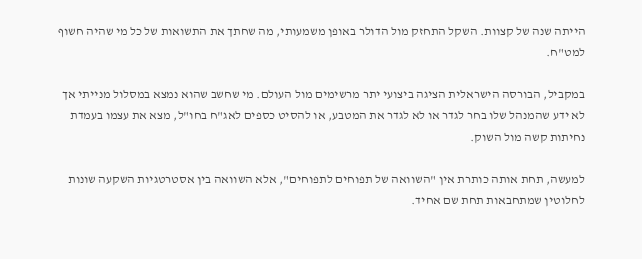הייתה שנה של קצוות. השקל התחזק מול הדולר באופן משמעותי, מה שחתך את התשואות של כל מי שהיה חשוף למט"ח.

במקביל, הבורסה הישראלית הציגה ביצועי יתר מרשימים מול העולם. מי שחשב שהוא נמצא במסלול מנייתי אך לא ידע שהמנהל שלו בחר לגדר או לא לגדר את המטבע, או להסיט כספים לאג"ח בחו"ל, מצא את עצמו בעמדת נחיתות קשה מול השוק.

למעשה, תחת אותה כותרת אין "השוואה של תפוחים לתפוחים", אלא השוואה בין אסטרטגיות השקעה שונות לחלוטין שמתחבאות תחת שם אחיד.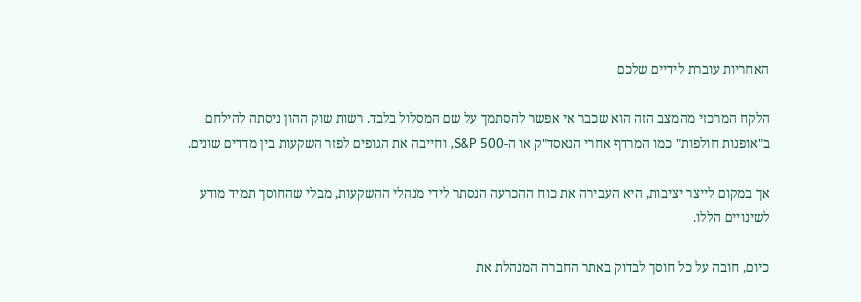האחריות עוברת לידיים שלכם

הלקח המרכזי מהמצב הזה הוא שכבר אי אפשר להסתמך על שם המסלול בלבד. רשות שוק ההון ניסתה להילחם ב"אופנות חולפות" כמו המרדף אחרי הנאסד"ק או ה-S&P 500, וחייבה את הגופים לפזר השקעות בין מדדים שונים.

אך במקום לייצר יציבות, היא העבירה את כוח ההכרעה הנסתר לידי מנהלי ההשקעות, מבלי שהחוסך תמיד מודע לשינויים הללו.

כיום, חובה על כל חוסך לבדוק באתר החברה המנהלת את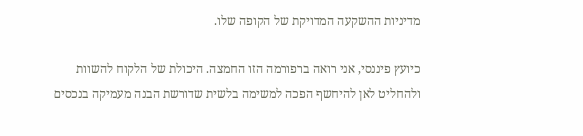מדיניות ההשקעה המדויקת של הקופה שלו.

כיועץ פיננסי, אני רואה ברפורמה הזו החמצה. היכולת של הלקוח להשוות ולהחליט לאן להיחשף הפכה למשימה בלשית שדורשת הבנה מעמיקה בנכסים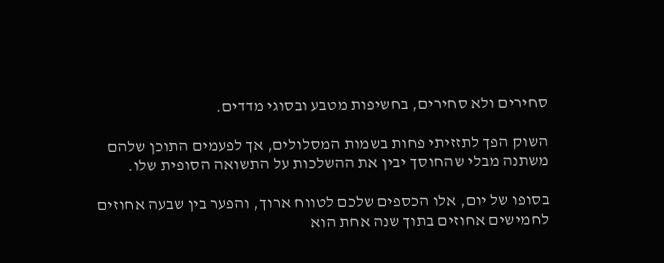סחירים ולא סחירים, בחשיפות מטבע ובסוגי מדדים.

השוק הפך לתזזיתי פחות בשמות המסלולים, אך לפעמים התוכן שלהם משתנה מבלי שהחוסך יבין את ההשלכות על התשואה הסופית שלו.

בסופו של יום, אלו הכספים שלכם לטווח ארוך, והפער בין שבעה אחוזים לחמישים אחוזים בתוך שנה אחת הוא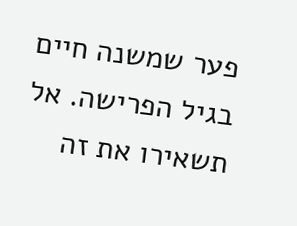פער שמשנה חיים בגיל הפרישה. אל תשאירו את זה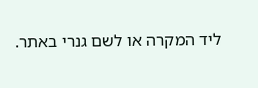ליד המקרה או לשם גנרי באתר.